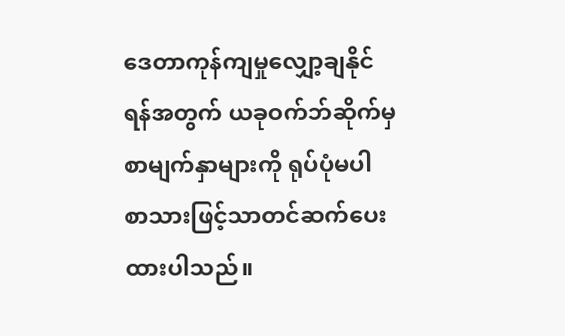ဒေတာကုန်ကျမှုလျှော့ချနိုင်ရန်အတွက် ယခုဝက်ဘ်ဆိုက်မှ စာမျက်နှာများကို ရုပ်ပုံမပါ စာသားဖြင့်သာတင်ဆက်ပေးထားပါသည်။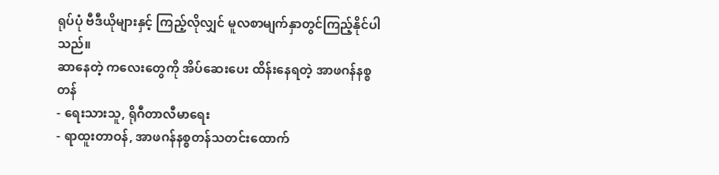ရုပ်ပုံ ဗီဒီယိုများနှင့် ကြည့်လိုလျှင် မူလစာမျက်နှာတွင်ကြည့်နိုင်ပါသည်။
ဆာနေတဲ့ ကလေးတွေကို အိပ်ဆေးပေး ထိန်းနေရတဲ့ အာဖဂန်နစ္စတန်
- ရေးသားသူ, ရိုဂီတာလီမာရေး
- ရာထူးတာဝန်, အာဖဂန်နစ္စတန်သတင်းထောက်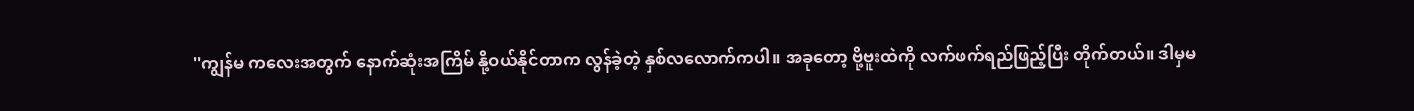''ကျွန်မ ကလေးအတွက် နောက်ဆုံးအကြိမ် နို့ဝယ်နိုင်တာက လွန်ခဲ့တဲ့ နှစ်လလောက်ကပါ။ အခုတော့ ဗို့ဗူးထဲကို လက်ဖက်ရည်ဖြည့်ပြီး တိုက်တယ်။ ဒါမှမ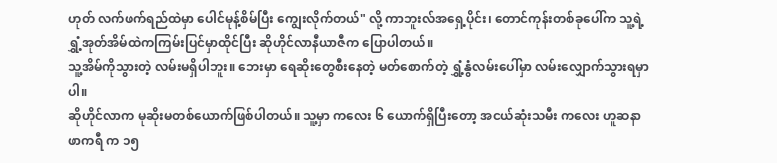ဟုတ် လက်ဖက်ရည်ထဲမှာ ပေါင်မုန့်စိမ်ပြီး ကျွေးလိုက်တယ်" လို့ ကာဘူးလ်အရှေ့ပိုင်း၊ တောင်ကုန်းတစ်ခုပေါ်က သူ့ရဲ့ ရွှံ့အုတ်အိမ်ထဲကကြမ်းပြင်မှာထိုင်ပြီး ဆိုဟိုင်လာနီယာဇီက ပြောပါတယ်။
သူ့အိမ်ကိုသွားတဲ့ လမ်းမရှိပါဘူး။ ဘေးမှာ ရေဆိုးတွေစီးနေတဲ့ မတ်စောက်တဲ့ ရွှံ့နွံလမ်းပေါ်မှာ လမ်းလျှောက်သွားရမှာပါ။
ဆိုဟိုင်လာက မုဆိုးမတစ်ယောက်ဖြစ်ပါတယ်။ သူ့မှာ ကလေး ၆ ယောက်ရှိပြီးတော့ အငယ်ဆုံးသမီး ကလေး ဟူဆနာဖာကရီ က ၁၅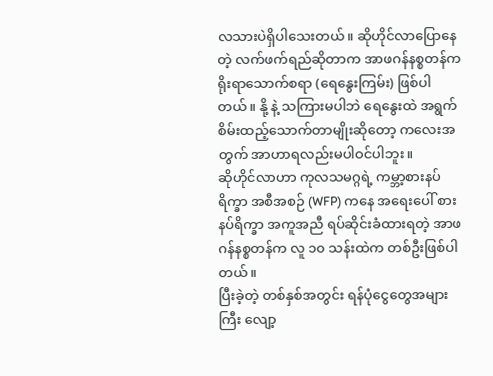လသားပဲရှိပါသေးတယ်။ ဆိုဟိုင်လာပြောနေတဲ့ လက်ဖက်ရည်ဆိုတာက အာဖဂန်နစ္စတန်က ရိုးရာသောက်စရာ (ရေနွေးကြမ်း) ဖြစ်ပါတယ်။ နို့ နဲ့ သကြားမပါဘဲ ရေနွေးထဲ အရွက်စိမ်းထည့်သောက်တာမျိုးဆိုတော့ ကလေးအတွက် အာဟာရလည်းမပါဝင်ပါဘူး။
ဆိုဟိုင်လာဟာ ကုလသမဂ္ဂရဲ့ ကမ္ဘာ့စားနပ်ရိက္ခာ အစီအစဉ် (WFP) ကနေ အရေးပေါ် စားနပ်ရိက္ခာ အကူအညီ ရပ်ဆိုင်းခံထားရတဲ့ အာဖဂန်နစ္စတန်က လူ ၁၀ သန်းထဲက တစ်ဦးဖြစ်ပါတယ်။
ပြီးခဲ့တဲ့ တစ်နှစ်အတွင်း ရန်ပုံငွေတွေအများကြီး လျော့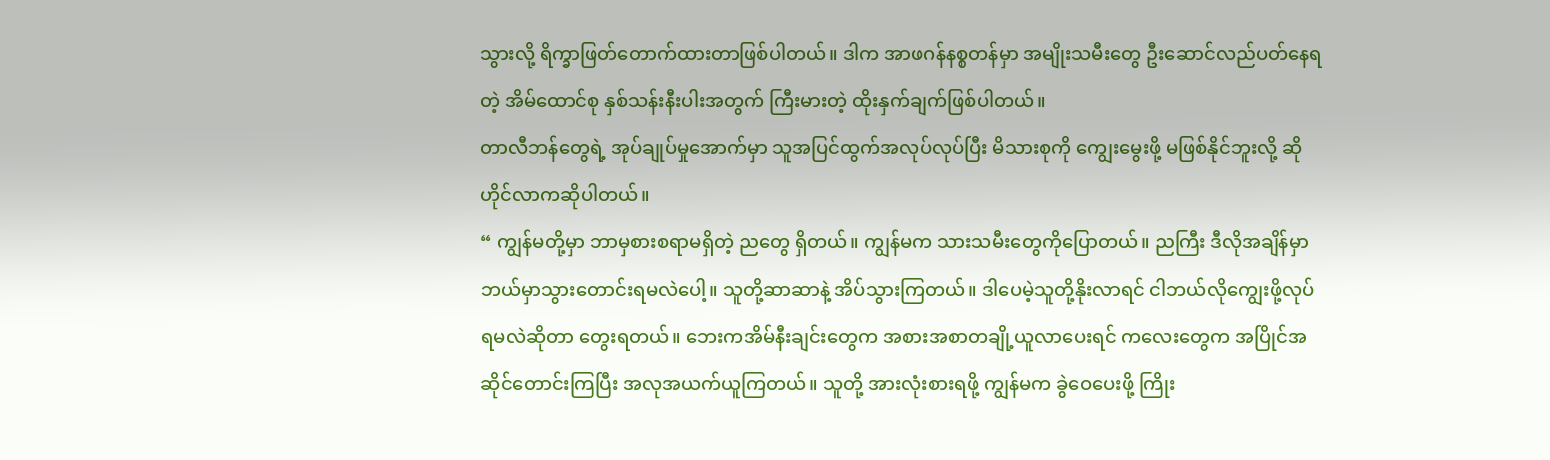သွားလို့ ရိက္ခာဖြတ်တောက်ထားတာဖြစ်ပါတယ်။ ဒါက အာဖဂန်နစ္စတန်မှာ အမျိုးသမီးတွေ ဦးဆောင်လည်ပတ်နေရတဲ့ အိမ်ထောင်စု နှစ်သန်းနီးပါးအတွက် ကြီးမားတဲ့ ထိုးနှက်ချက်ဖြစ်ပါတယ်။
တာလီဘန်တွေရဲ့ အုပ်ချုပ်မှုအောက်မှာ သူအပြင်ထွက်အလုပ်လုပ်ပြီး မိသားစုကို ကျွေးမွေးဖို့ မဖြစ်နိုင်ဘူးလို့ ဆိုဟိုင်လာကဆိုပါတယ်။
“ ကျွန်မတို့မှာ ဘာမှစားစရာမရှိတဲ့ ညတွေ ရှိတယ်။ ကျွန်မက သားသမီးတွေကိုပြောတယ်။ ညကြီး ဒီလိုအချိန်မှာ ဘယ်မှာသွားတောင်းရမလဲပေါ့။ သူတို့ဆာဆာနဲ့ အိပ်သွားကြတယ်။ ဒါပေမဲ့သူတို့နိုးလာရင် ငါဘယ်လိုကျွေးဖို့လုပ်ရမလဲဆိုတာ တွေးရတယ်။ ဘေးကအိမ်နီးချင်းတွေက အစားအစာတချို့ယူလာပေးရင် ကလေးတွေက အပြိုင်အဆိုင်တောင်းကြပြီး အလုအယက်ယူကြတယ်။ သူတို့ အားလုံးစားရဖို့ ကျွန်မက ခွဲဝေပေးဖို့ ကြိုး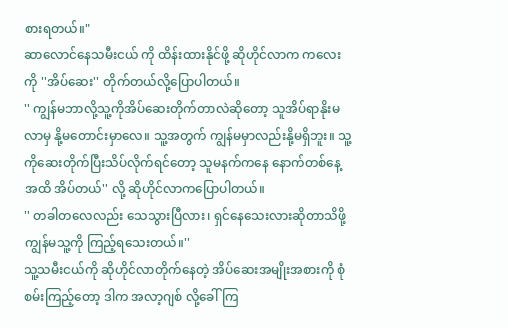စားရတယ်။"
ဆာလောင်နေသမီးငယ် ကို ထိန်းထားနိုင်ဖို့ ဆိုဟိုင်လာက ကလေးကို ''အိပ်ဆေး'' တိုက်တယ်လို့ပြောပါတယ်။
'' ကျွန်မဘာလို့သူ့ကိုအိပ်ဆေးတိုက်တာလဲဆိုတော့ သူအိပ်ရာနိုးမလာမှ နို့မတောင်းမှာလေ။ သူ့အတွက် ကျွန်မမှာလည်းနို့မရှိဘူး။ သူ့ကိုဆေးတိုက်ပြီးသိပ်လိုက်ရင်တော့ သူမနက်ကနေ နောက်တစ်နေ့အထိ အိပ်တယ်'' လို့ ဆိုဟိုင်လာကပြောပါတယ်။
'' တခါတလေလည်း သေသွားပြီလား၊ ရှင်နေသေးလားဆိုတာသိဖို့ ကျွန်မသူ့ကို ကြည့်ရသေးတယ်။''
သူ့သမီးငယ်ကို ဆိုဟိုင်လာတိုက်နေတဲ့ အိပ်ဆေးအမျိုးအစားကို စုံစမ်းကြည့်တော့ ဒါက အလာ့ဂျစ် လို့ခေါ်ကြ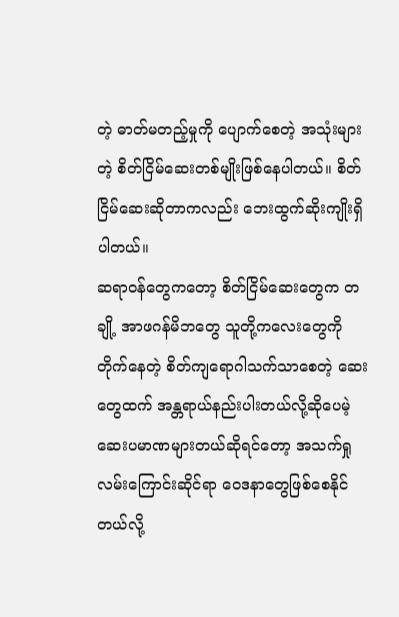တဲ့ ဓာတ်မတည့်မှုကို ပျောက်စေတဲ့ အသုံးများတဲ့ စိတ်ငြိမ်ဆေးတစ်မျိုးဖြစ်နေပါတယ်။ စိတ်ငြိမ်ဆေးဆိုတာကလည်း ဘေးထွက်ဆိုးကျိုးရှိပါတယ်။
ဆရာဝန်တွေကတော့ စိတ်ငြိမ်ဆေးတွေက တချို့ အာဖဂန်မိဘတွေ သူတို့ကလေးတွေကို တိုက်နေတဲ့ စိတ်ကျရောဂါသက်သာစေတဲ့ ဆေးတွေထက် အန္တရာယ်နည်းပါးတယ်လို့ဆိုပေမဲ့ ဆေးပမာဏများတယ်ဆိုရင်တော့ အသက်ရှုလမ်းကြောင်းဆိုင်ရာ ဝေဒနာတွေဖြစ်စေနိုင်တယ်လို့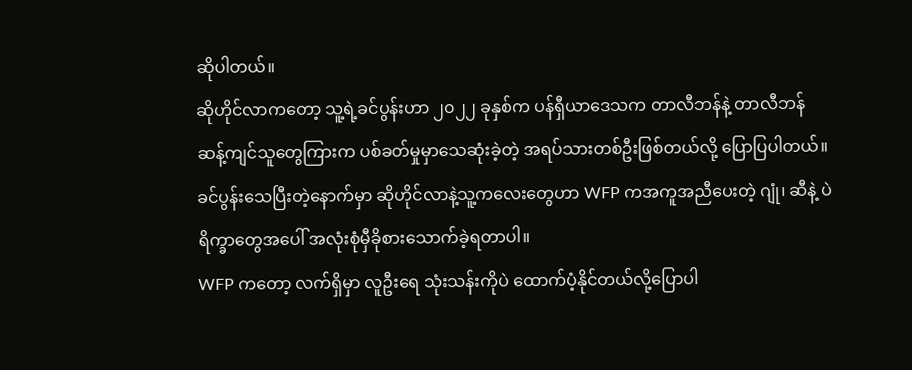ဆိုပါတယ်။
ဆိုဟိုင်လာကတော့ သူ့ရဲ့ခင်ပွန်းဟာ ၂၀၂၂ ခုနှစ်က ပန်ရှီယာဒေသက တာလီဘန်နဲ့ တာလီဘန်ဆန့်ကျင်သူတွေကြားက ပစ်ခတ်မှုမှာသေဆုံးခဲ့တဲ့ အရပ်သားတစ်ဦးဖြစ်တယ်လို့ ပြောပြပါတယ်။ ခင်ပွန်းသေပြီးတဲ့နောက်မှာ ဆိုဟိုင်လာနဲ့သူ့ကလေးတွေဟာ WFP ကအကူအညီပေးတဲ့ ဂျုံ၊ ဆီနဲ့ ပဲ ရိက္ခာတွေအပေါ် အလုံးစုံမှီခိုစားသောက်ခဲ့ရတာပါ။
WFP ကတော့ လက်ရှိမှာ လူဦးရေ သုံးသန်းကိုပဲ ထောက်ပံ့နိုင်တယ်လို့ပြောပါ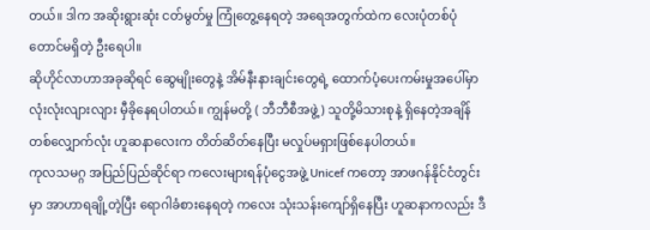တယ်။ ဒါက အဆိုးရွားဆုံး ငတ်မွတ်မှု ကြုံတွေ့နေရတဲ့ အရေအတွက်ထဲက လေးပုံတစ်ပုံတောင်မရှိတဲ့ ဦးရေပါ။
ဆိုဟိုင်လာဟာအခုဆိုရင် ဆွေမျိုးတွေနဲ့ အိမ်နီးနားချင်းတွေရဲ့ ထောက်ပံ့ပေးကမ်းမှုအပေါ်မှာ လုံးလုံးလျားလျား မှီခိုနေရပါတယ်။ ကျွန်မတို့ ( ဘီဘီစီအဖွဲ့) သူတို့မိသားစုနဲ့ ရှိနေတဲ့အချိန်တစ်လျှောက်လုံး ဟူဆနာလေးက တိတ်ဆိတ်နေပြီး မလှုပ်မရှားဖြစ်နေပါတယ်။
ကုလသမဂ္ဂ အပြည်ပြည်ဆိုင်ရာ ကလေးများရန်ပုံငွေအဖွဲ့ Unicef ကတော့ အာဖဂန်နိုင်ငံတွင်းမှာ အာဟာရချို့တဲ့ပြီး ရောဂါခံစားနေရတဲ့ ကလေး သုံးသန်းကျော်ရှိနေပြီး ဟူဆနာကလည်း ဒီ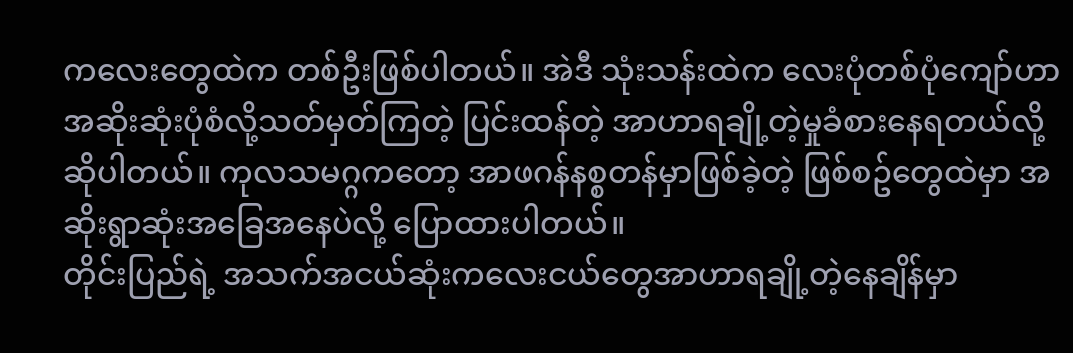ကလေးတွေထဲက တစ်ဦးဖြစ်ပါတယ်။ အဲဒီ သုံးသန်းထဲက လေးပုံတစ်ပုံကျော်ဟာ အဆိုးဆုံးပုံစံလို့သတ်မှတ်ကြတဲ့ ပြင်းထန်တဲ့ အာဟာရချို့တဲ့မှုခံစားနေရတယ်လို့ဆိုပါတယ်။ ကုလသမဂ္ဂကတော့ အာဖဂန်နစ္စတန်မှာဖြစ်ခဲ့တဲ့ ဖြစ်စဥ်တွေထဲမှာ အဆိုးရွာဆုံးအခြေအနေပဲလို့ ပြောထားပါတယ်။
တိုင်းပြည်ရဲ့ အသက်အငယ်ဆုံးကလေးငယ်တွေအာဟာရချို့တဲ့နေချိန်မှာ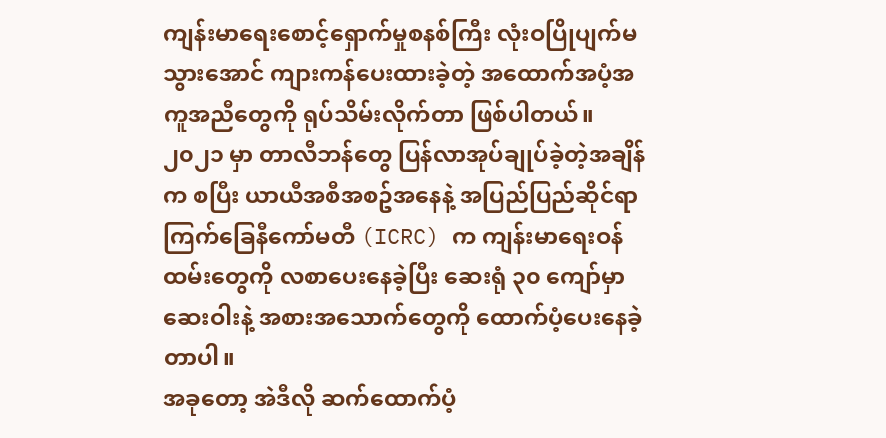ကျန်းမာရေးစောင့်ရှောက်မှုစနစ်ကြီး လုံးဝပြိုပျက်မသွားအောင် ကျားကန်ပေးထားခဲ့တဲ့ အထောက်အပံ့အကူအညီတွေကို ရုပ်သိမ်းလိုက်တာ ဖြစ်ပါတယ်။
၂၀၂၁ မှာ တာလီဘန်တွေ ပြန်လာအုပ်ချုပ်ခဲ့တဲ့အချိန်က စပြီး ယာယီအစီအစဥ်အနေနဲ့ အပြည်ပြည်ဆိုင်ရာကြက်ခြေနီကော်မတီ (ICRC) က ကျန်းမာရေးဝန်ထမ်းတွေကို လစာပေးနေခဲ့ပြီး ဆေးရုံ ၃၀ ကျော်မှာ ဆေးဝါးနဲ့ အစားအသောက်တွေကို ထောက်ပံ့ပေးနေခဲ့တာပါ။
အခုတော့ အဲဒီလို ဆက်ထောက်ပံ့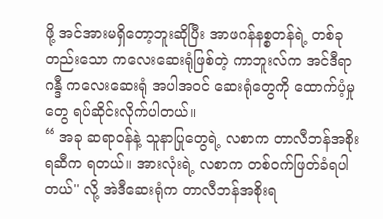ဖို့ အင်အားမရှိတော့ဘူးဆိုပြီး အာဖဂန်နစ္စတန်ရဲ့ တစ်ခုတည်းသော ကလေးဆေးရုံဖြစ်တဲ့ ကာဘူးလ်က အင်ဒီရာဂန္ဒီ ကလေးဆေးရုံ အပါအဝင် ဆေးရုံတွေကို ထောက်ပံ့မှုတွေ ရပ်ဆိုင်းလိုက်ပါတယ်။
“ အခု ဆရာဝန်နဲ့ သူနာပြုတွေရဲ့ လစာက တာလီဘန်အစိုးရဆီက ရတယ်။ အားလုံးရဲ့ လစာက တစ်ဝက်ဖြတ်ခံရပါတယ်'' လို့ အဲဒီဆေးရုံက တာလီဘန်အစိုးရ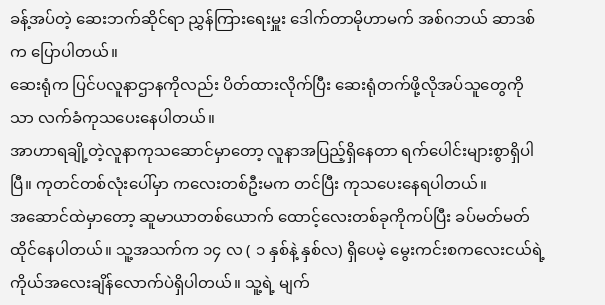ခန့်အပ်တဲ့ ဆေးဘက်ဆိုင်ရာ ညွှန်ကြားရေးမှူး ဒေါက်တာမိုဟာမက် အစ်ဂဘယ် ဆာဒစ်က ပြောပါတယ်။
ဆေးရုံက ပြင်ပလူနာဌာနကိုလည်း ပိတ်ထားလိုက်ပြီး ဆေးရုံတက်ဖို့လိုအပ်သူတွေကိုသာ လက်ခံကုသပေးနေပါတယ်။
အာဟာရချို့တဲ့လူနာကုသဆောင်မှာတော့ လူနာအပြည့်ရှိနေတာ ရက်ပေါင်းများစွာရှိပါပြီ။ ကုတင်တစ်လုံးပေါ်မှာ ကလေးတစ်ဦးမက တင်ပြီး ကုသပေးနေရပါတယ်။
အဆောင်ထဲမှာတော့ ဆူမာယာတစ်ယောက် ထောင့်လေးတစ်ခုကိုကပ်ပြီး ခပ်မတ်မတ်ထိုင်နေပါတယ်။ သူ့အသက်က ၁၄ လ ( ၁ နှစ်နဲ့ နှစ်လ) ရှိပေမဲ့ မွေးကင်းစကလေးငယ်ရဲ့ ကိုယ်အလေးချိန်လောက်ပဲရှိပါတယ်။ သူ့ရဲ့ မျက်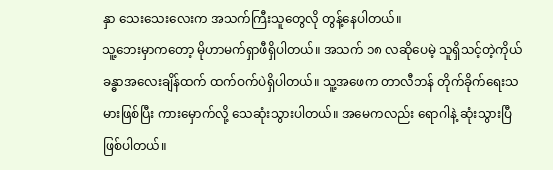နှာ သေးသေးလေးက အသက်ကြီးသူတွေလို တွန့်နေပါတယ်။
သူ့ဘေးမှာကတော့ မိုဟာမက်ရှာဖီရှိပါတယ်။ အသက် ၁၈ လဆိုပေမဲ့ သူရှိသင့်တဲ့ကိုယ်ခန္ဓာအလေးချိန်ထက် ထက်ဝက်ပဲရှိပါတယ်။ သူ့အဖေက တာလီဘန် တိုက်ခိုက်ရေးသမားဖြစ်ပြီး ကားမှောက်လို့ သေဆုံးသွားပါတယ်။ အမေကလည်း ရောဂါနဲ့ ဆုံးသွားပြီဖြစ်ပါတယ်။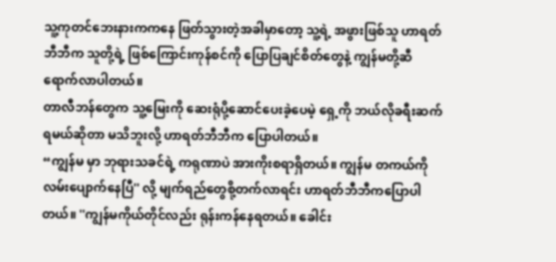သူ့ကုတင်ဘေးနားကကနေ ဖြတ်သွားတဲ့အခါမှာတော့ သူ့ရဲ့ အဖွားဖြစ်သူ ဟာရတ်ဘီဘီက သူတို့ရဲ့ ဖြစ်ကြောင်းကုန်စင်ကို ပြောပြချင်စိတ်တွေနဲ့ ကျွန်မတို့ဆီရောက်လာပါတယ်။
တာလီဘန်တွေက သူ့မြေးကို ဆေးရုံပို့ဆောင်ပေးခဲ့ပေမဲ့ ရှေ့ကို ဘယ်လိုခရီးဆက်ရမယ်ဆိုတာ မသိဘူးလို့ ဟာရတ်ဘီဘီက ပြောပါတယ်။
“ကျွန်မ မှာ ဘုရားသခင်ရဲ့ ကရုဏာပဲ အားကိုးစရာရှိတယ်။ ကျွန်မ တကယ်ကိုလမ်းပျောက်နေပြီ'' လို့ မျက်ရည်တွေစို့တက်လာရင်း ဟာရတ်ဘီဘီကပြောပါတယ်။ ''ကျွန်မကိုယ်တိုင်လည်း ရုန်းကန်နေရတယ်။ ခေါင်း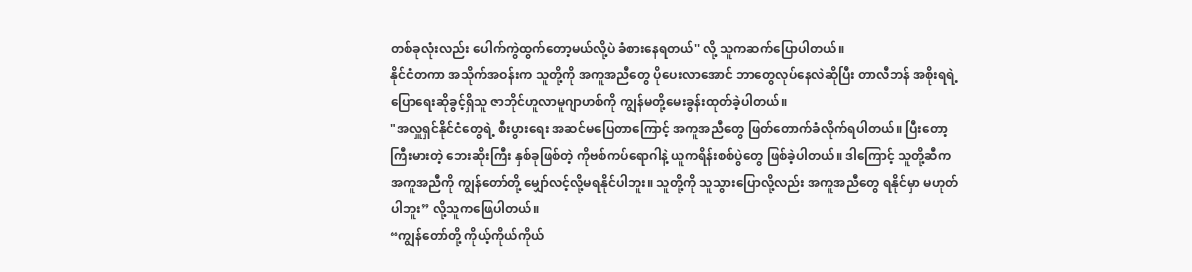တစ်ခုလုံးလည်း ပေါက်ကွဲထွက်တော့မယ်လို့ပဲ ခံစားနေရတယ်'' လို့ သူကဆက်ပြောပါတယ်။
နိုင်ငံတကာ အသိုက်အဝန်းက သူတို့ကို အကူအညီတွေ ပိုပေးလာအောင် ဘာတွေလုပ်နေလဲဆိုပြီး တာလီဘန် အစိုးရရဲ့ ပြောရေးဆိုခွင့်ရှိသူ ဇာဘိုင်ဟူလာမူဂျာဟစ်ကို ကျွန်မတို့မေးခွန်းထုတ်ခဲ့ပါတယ်။
"အလှူရှင်နိုင်ငံတွေရဲ့ စီးပွားရေး အဆင်မပြေတာကြောင့် အကူအညီတွေ ဖြတ်တောက်ခံလိုက်ရပါတယ်။ ပြီးတော့ ကြီးမားတဲ့ ဘေးဆိုးကြီး နှစ်ခုဖြစ်တဲ့ ကိုဗစ်ကပ်ရောဂါနဲ့ ယူကရိန်းစစ်ပွဲတွေ ဖြစ်ခဲ့ပါတယ်။ ဒါကြောင့် သူတို့ဆီက အကူအညီကို ကျွန်တော်တို့ မျှော်လင့်လို့မရနိုင်ပါဘူး။ သူတို့ကို သူသွားပြောလို့လည်း အကူအညီတွေ ရနိုင်မှာ မဟုတ်ပါဘူး” လို့သူကဖြေပါတယ်။
“ကျွန်တော်တို့ ကိုယ့်ကိုယ်ကိုယ်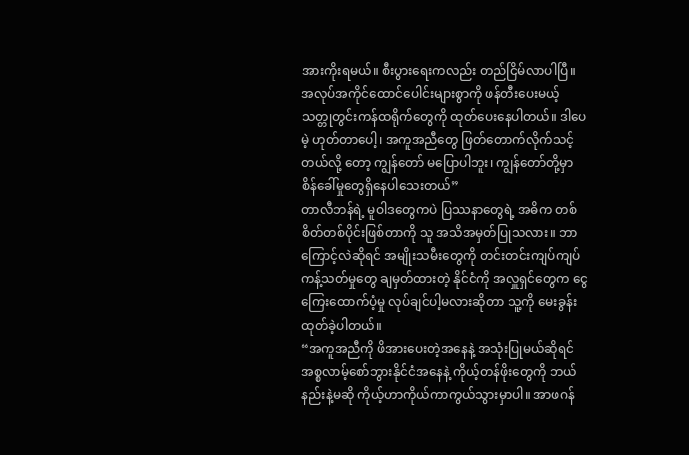အားကိုးရမယ်။ စီးပွားရေးကလည်း တည်ငြိမ်လာပါပြီ။ အလုပ်အကိုင်ထောင်ပေါင်းများစွာကို ဖန်တီးပေးမယ့် သတ္တုတွင်းကန်ထရိုက်တွေကို ထုတ်ပေးနေပါတယ်။ ဒါပေမဲ့ ဟုတ်တာပေါ့၊ အကူအညီတွေ ဖြတ်တောက်လိုက်သင့်တယ်လို့ တော့ ကျွန်တော် မပြောပါဘူး၊ ကျွန်တော်တို့မှာ စိန်ခေါ်မှုတွေရှိနေပါသေးတယ်”
တာလီဘန်ရဲ့ မူဝါဒတွေကပဲ ပြဿနာတွေရဲ့ အဓိက တစ်စိတ်တစ်ပိုင်းဖြစ်တာကို သူ အသိအမှတ်ပြုသလား။ ဘာကြောင့်လဲဆိုရင် အမျိုးသမီးတွေကို တင်းတင်းကျပ်ကျပ် ကန့်သတ်မှုတွေ ချမှတ်ထားတဲ့ နိုင်ငံကို အလှူရှင်တွေက ငွေကြေးထောက်ပံ့မှု လုပ်ချင်ပါ့မလားဆိုတာ သူ့ကို မေးခွန်းထုတ်ခဲ့ပါတယ်။
“အကူအညီကို ဖိအားပေးတဲ့အနေနဲ့ အသုံးပြုမယ်ဆိုရင် အစ္စလာမ့်စော်ဘွားနိုင်ငံအနေနဲ့ ကိုယ့်တန်ဖိုးတွေကို ဘယ်နည်းနဲ့မဆို ကိုယ့်ဟာကိုယ်ကာကွယ်သွားမှာပါ။ အာဖဂန်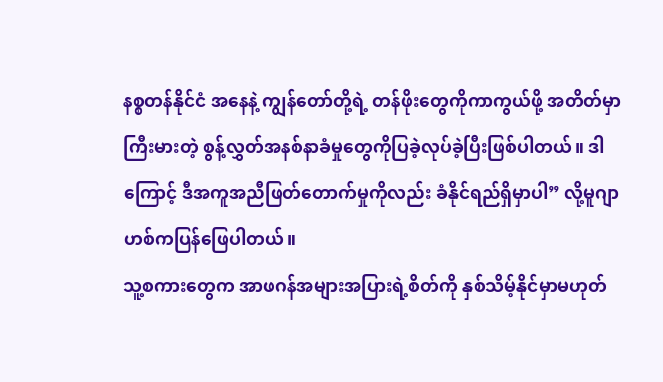နစ္စတန်နိုင်ငံ အနေနဲ့ ကျွန်တော်တို့ရဲ့ တန်ဖိုးတွေကိုကာကွယ်ဖို့ အတိတ်မှာ ကြီးမားတဲ့ စွန့်လွှတ်အနစ်နာခံမှုတွေကိုပြခဲ့လုပ်ခဲ့ပြီးဖြစ်ပါတယ်။ ဒါကြောင့် ဒီအကူအညီဖြတ်တောက်မှုကိုလည်း ခံနိုင်ရည်ရှိမှာပါ” လို့မူဂျာဟစ်ကပြန်ဖြေပါတယ်။
သူ့စကားတွေက အာဖဂန်အများအပြားရဲ့စိတ်ကို နှစ်သိမ့်နိုင်မှာမဟုတ်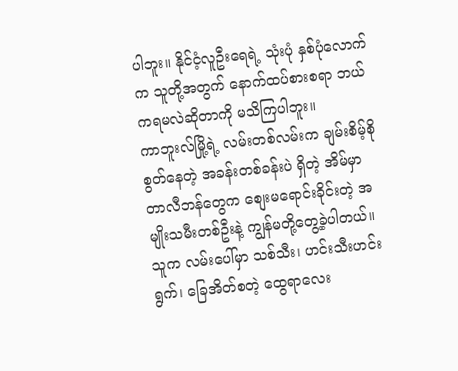ပါဘူး။ နိုင်ငံ့လူဦးရေရဲ့ သုံးပုံ နှစ်ပုံလောက်က သူတို့အတွက် နောက်ထပ်စားစရာ ဘယ်ကရမလဲဆိုတာကို မသိကြပါဘူး။
ကာဘူးလ်မြို့ရဲ့ လမ်းတစ်လမ်းက ချမ်းစိမ့်စိုစွတ်နေတဲ့ အခန်းတစ်ခန်းပဲ ရှိတဲ့ အိမ်မှာ တာလီဘန်တွေက စျေးမရောင်းခိုင်းတဲ့ အမျိုးသမီးတစ်ဦးနဲ့ ကျွန်မတို့တွေ့ခဲ့ပါတယ်။ သူက လမ်းပေါ်မှာ သစ်သီး၊ ဟင်းသီးဟင်းရွက်၊ ခြေအိတ်စတဲ့ ထွေရာလေး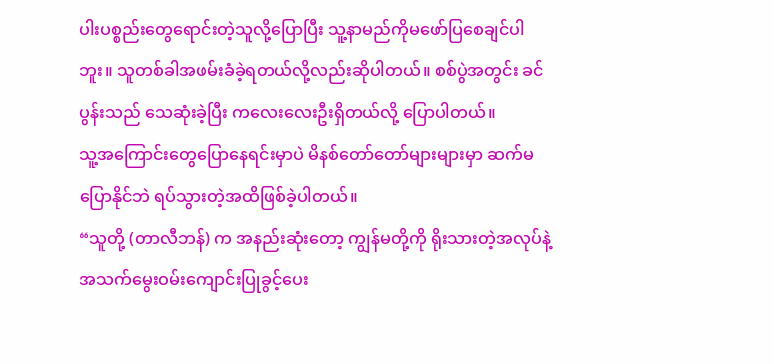ပါးပစ္စည်းတွေရောင်းတဲ့သူလို့ပြောပြီး သူ့နာမည်ကိုမဖော်ပြစေချင်ပါဘူး။ သူတစ်ခါအဖမ်းခံခဲ့ရတယ်လို့လည်းဆိုပါတယ်။ စစ်ပွဲအတွင်း ခင်ပွန်းသည် သေဆုံးခဲ့ပြီး ကလေးလေးဦးရှိတယ်လို့ ပြောပါတယ်။
သူ့အကြောင်းတွေပြောနေရင်းမှာပဲ မိနစ်တော်တော်များများမှာ ဆက်မပြောနိုင်ဘဲ ရပ်သွားတဲ့အထိဖြစ်ခဲ့ပါတယ်။
“သူတို့ (တာလီဘန်) က အနည်းဆုံးတော့ ကျွန်မတို့ကို ရိုးသားတဲ့အလုပ်နဲ့ အသက်မွေးဝမ်းကျောင်းပြုခွင့်ပေး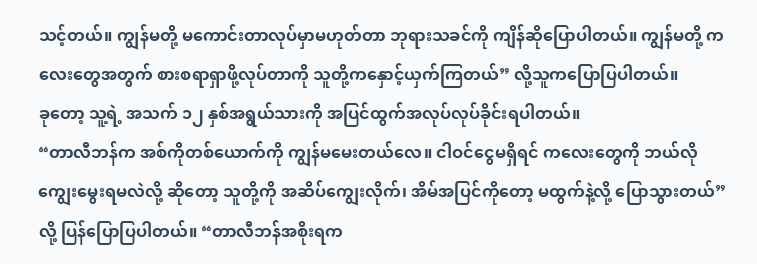သင့်တယ်။ ကျွန်မတို့ မကောင်းတာလုပ်မှာမဟုတ်တာ ဘုရားသခင်ကို ကျိန်ဆိုပြောပါတယ်။ ကျွန်မတို့ ကလေးတွေအတွက် စားစရာရှာဖို့လုပ်တာကို သူတို့ကနှောင့်ယှက်ကြတယ်” လို့သူကပြောပြပါတယ်။
ခုတော့ သူ့ရဲ့ အသက် ၁၂ နှစ်အရွယ်သားကို အပြင်ထွက်အလုပ်လုပ်ခိုင်းရပါတယ်။
“တာလီဘန်က အစ်ကိုတစ်ယောက်ကို ကျွန်မမေးတယ်လေ။ ငါဝင်ငွေမရှိရင် ကလေးတွေကို ဘယ်လိုကျွေးမွေးရမလဲလို့ ဆိုတော့ သူတို့ကို အဆိပ်ကျွေးလိုက်၊ အိမ်အပြင်ကိုတော့ မထွက်နဲ့လို့ ပြောသွားတယ်” လို့ ပြန်ပြောပြပါတယ်။ “တာလီဘန်အစိုးရက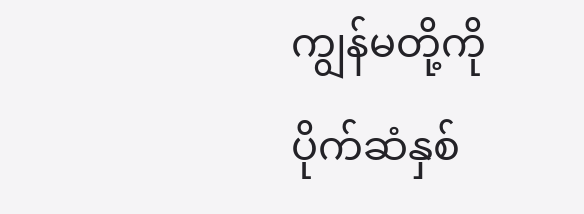ကျွန်မတို့ကို ပိုက်ဆံနှစ်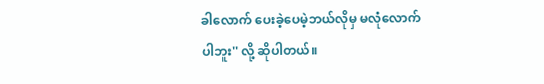ခါလောက် ပေးခဲ့ပေမဲ့ဘယ်လိုမှ မလုံလောက်ပါဘူး'' လို့ ဆိုပါတယ်။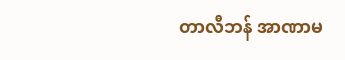တာလီဘန် အာဏာမ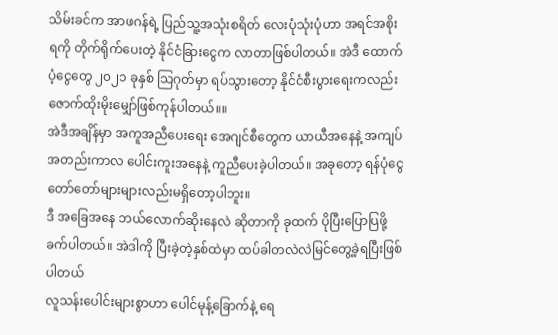သိမ်းခင်က အာဖဂန်ရဲ့ ပြည်သူ့အသုံးစရိတ် လေးပုံသုံးပုံဟာ အရင်အစိုးရကို တိုက်ရိုက်ပေးတဲ့ နိုင်ငံခြားငွေက လာတာဖြစ်ပါတယ်။ အဲဒီ ထောက်ပံ့ငွေတွေ ၂၀၂၁ ခုနှစ် သြဂုတ်မှာ ရပ်သွားတော့ နိုင်ငံစီးပွားရေးကလည်း ဇောက်ထိုးမိုးမျှော်ဖြစ်ကုန်ပါတယ်။။
အဲဒီအချိန်မှာ အကူအညီပေးရေး အေဂျင်စီတွေက ယာယီအနေနဲ့ အကျပ်အတည်းကာလ ပေါင်းကူးအနေနဲ့ ကူညီပေးခဲ့ပါတယ်။ အခုတော့ ရန်ပုံငွေ တော်တော်များများလည်းမရှိတော့ပါဘူး။
ဒီ အခြေအနေ ဘယ်လောက်ဆိုးနေလဲ ဆိုတာကို ခုထက် ပိုပြီးပြောပြဖို့ ခက်ပါတယ်။ အဲဒါကို ပြီးခဲ့တဲ့နှစ်ထဲမှာ ထပ်ခါတလဲလဲမြင်တွေ့ခဲ့ရပြီးဖြစ်ပါတယ်
လူသန်းပေါင်းများစွာဟာ ပေါင်မုန့်ခြောက်နဲ့ ရေ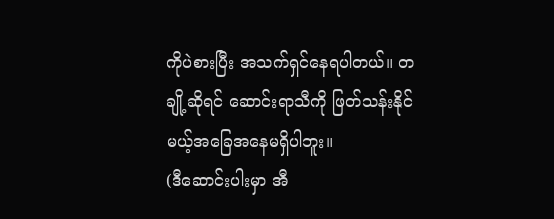ကိုပဲစားပြီး အသက်ရှင်နေရပါတယ်။ တချို့ဆိုရင် ဆောင်းရာသီကို ဖြတ်သန်းနိုင်မယ့်အခြေအနေမရှိပါဘူး။
(ဒီဆောင်းပါးမှာ အီ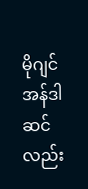မိုဂျင်အန်ဒါဆင်လည်း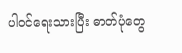ပါဝင်ရေးသားပြီး ဓာတ်ပုံတွေ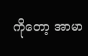ကိုတော့ အာမာ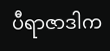ပီရာဇာဒါက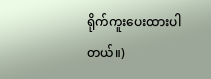ရိုက်ကူးပေးထားပါတယ်။)